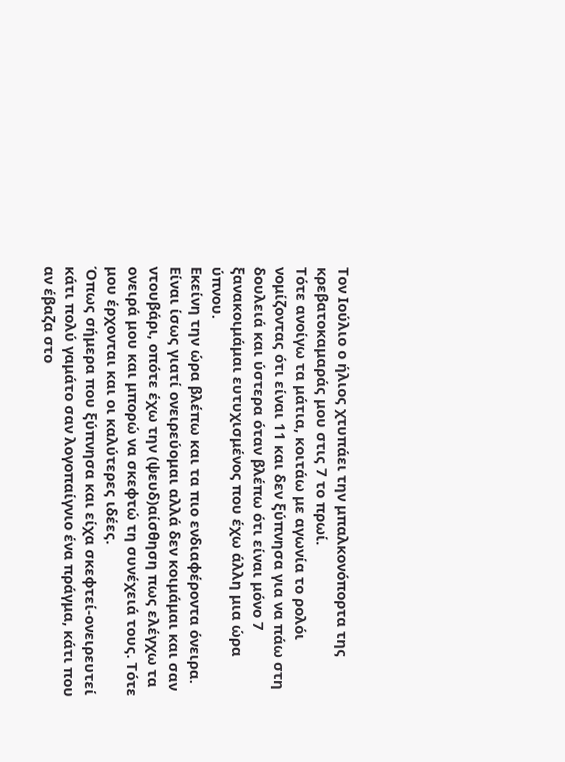Τον Ιούλιο ο ήλιος χτυπάει την μπαλκονόπορτα της κρεβατοκαμαράς μου στις 7 το πρωί.
Τότε ανοίγω τα μάτια, κοιτάω με αγωνία το ρολόι νομίζοντας ότι είναι 11 και δεν ξύπνησα για να πάω στη δουλειά και ύστερα όταν βλέπω ότι είναι μόνο 7 ξανακοιμάμαι ευτυχισμένος που έχω άλλη μια ώρα ύπνου.
Εκείνη την ώρα βλέπω και τα πιο ενδιαφέροντα όνειρα. Είναι ίσως γιατί ονειρεύομαι αλλά δεν κοιμάμαι και σαν ντουβάρι, οπότε έχω την (ψευδ)αίσθηση πως ελέγχω τα ονειρά μου και μπορώ να σκεφτώ τη συνέχειά τους. Τότε μου έρχονται και οι καλύτερες ιδέες.
Όπως σήμερα που ξύπνησα και είχα σκεφτεί-ονειρευτεί κάτι πολύ γαμάτο σαν λογοπαίγνιο ένα πράγμα, κάτι που αν έβαζα στο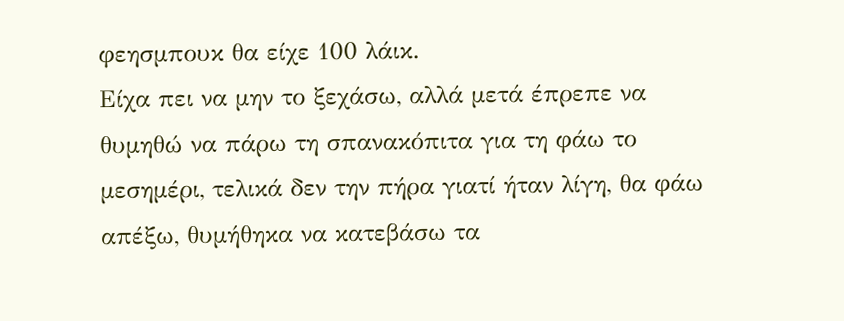φεησμπουκ θα είχε 100 λάικ.
Είχα πει να μην το ξεχάσω, αλλά μετά έπρεπε να θυμηθώ να πάρω τη σπανακόπιτα για τη φάω το μεσημέρι, τελικά δεν την πήρα γιατί ήταν λίγη, θα φάω απέξω, θυμήθηκα να κατεβάσω τα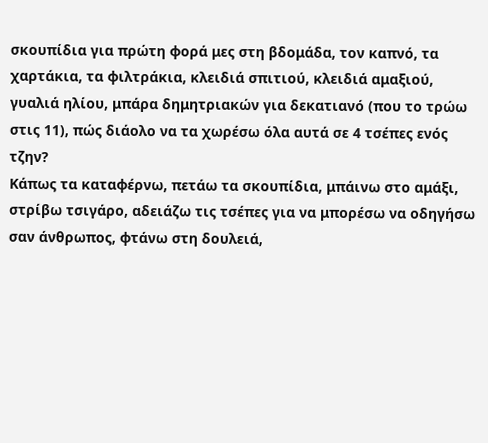σκουπίδια για πρώτη φορά μες στη βδομάδα, τον καπνό, τα χαρτάκια, τα φιλτράκια, κλειδιά σπιτιού, κλειδιά αμαξιού, γυαλιά ηλίου, μπάρα δημητριακών για δεκατιανό (που το τρώω στις 11), πώς διάολο να τα χωρέσω όλα αυτά σε 4 τσέπες ενός τζην?
Κάπως τα καταφέρνω, πετάω τα σκουπίδια, μπάινω στο αμάξι, στρίβω τσιγάρο, αδειάζω τις τσέπες για να μπορέσω να οδηγήσω σαν άνθρωπος, φτάνω στη δουλειά,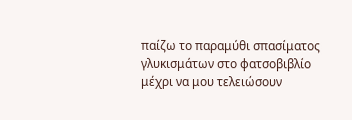παίζω το παραμύθι σπασίματος γλυκισμάτων στο φατσοβιβλίο μέχρι να μου τελειώσουν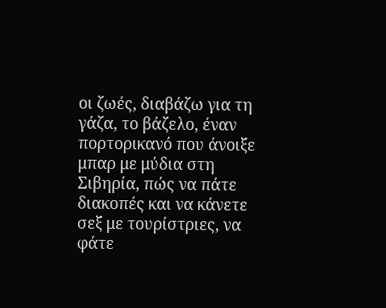οι ζωές, διαβάζω για τη γάζα, το βάζελο, έναν πορτορικανό που άνοιξε μπαρ με μύδια στη Σιβηρία, πώς να πάτε διακοπές και να κάνετε σεξ με τουρίστριες, να φάτε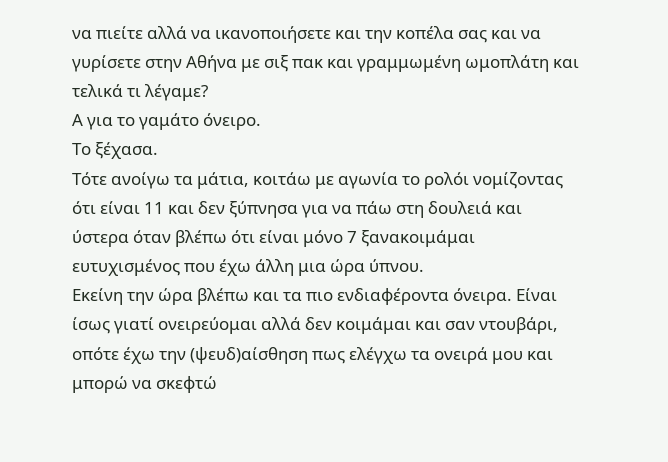να πιείτε αλλά να ικανοποιήσετε και την κοπέλα σας και να γυρίσετε στην Αθήνα με σιξ πακ και γραμμωμένη ωμοπλάτη και τελικά τι λέγαμε?
Α για το γαμάτο όνειρο.
Το ξέχασα.
Τότε ανοίγω τα μάτια, κοιτάω με αγωνία το ρολόι νομίζοντας ότι είναι 11 και δεν ξύπνησα για να πάω στη δουλειά και ύστερα όταν βλέπω ότι είναι μόνο 7 ξανακοιμάμαι ευτυχισμένος που έχω άλλη μια ώρα ύπνου.
Εκείνη την ώρα βλέπω και τα πιο ενδιαφέροντα όνειρα. Είναι ίσως γιατί ονειρεύομαι αλλά δεν κοιμάμαι και σαν ντουβάρι, οπότε έχω την (ψευδ)αίσθηση πως ελέγχω τα ονειρά μου και μπορώ να σκεφτώ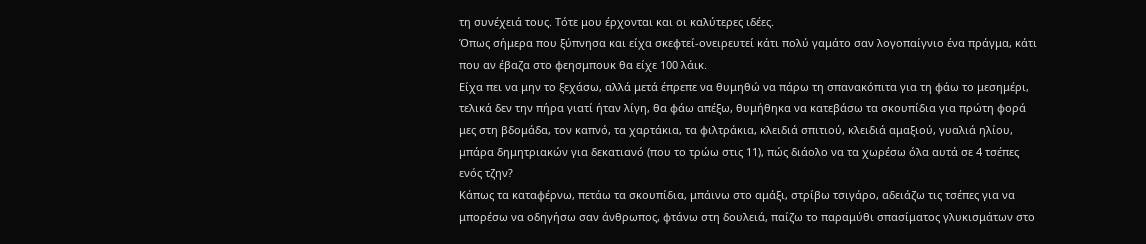τη συνέχειά τους. Τότε μου έρχονται και οι καλύτερες ιδέες.
Όπως σήμερα που ξύπνησα και είχα σκεφτεί-ονειρευτεί κάτι πολύ γαμάτο σαν λογοπαίγνιο ένα πράγμα, κάτι που αν έβαζα στο φεησμπουκ θα είχε 100 λάικ.
Είχα πει να μην το ξεχάσω, αλλά μετά έπρεπε να θυμηθώ να πάρω τη σπανακόπιτα για τη φάω το μεσημέρι, τελικά δεν την πήρα γιατί ήταν λίγη, θα φάω απέξω, θυμήθηκα να κατεβάσω τα σκουπίδια για πρώτη φορά μες στη βδομάδα, τον καπνό, τα χαρτάκια, τα φιλτράκια, κλειδιά σπιτιού, κλειδιά αμαξιού, γυαλιά ηλίου, μπάρα δημητριακών για δεκατιανό (που το τρώω στις 11), πώς διάολο να τα χωρέσω όλα αυτά σε 4 τσέπες ενός τζην?
Κάπως τα καταφέρνω, πετάω τα σκουπίδια, μπάινω στο αμάξι, στρίβω τσιγάρο, αδειάζω τις τσέπες για να μπορέσω να οδηγήσω σαν άνθρωπος, φτάνω στη δουλειά, παίζω το παραμύθι σπασίματος γλυκισμάτων στο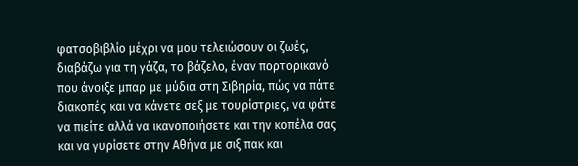φατσοβιβλίο μέχρι να μου τελειώσουν οι ζωές, διαβάζω για τη γάζα, το βάζελο, έναν πορτορικανό που άνοιξε μπαρ με μύδια στη Σιβηρία, πώς να πάτε διακοπές και να κάνετε σεξ με τουρίστριες, να φάτε να πιείτε αλλά να ικανοποιήσετε και την κοπέλα σας και να γυρίσετε στην Αθήνα με σιξ πακ και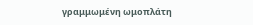γραμμωμένη ωμοπλάτη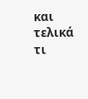και τελικά τι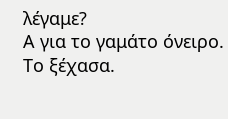λέγαμε?
Α για το γαμάτο όνειρο.
Το ξέχασα.